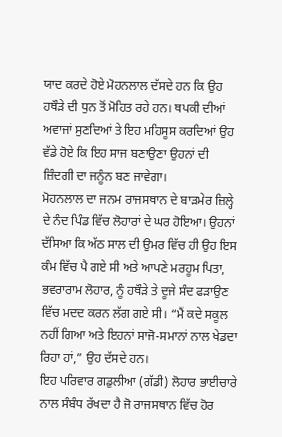ਯਾਦ ਕਰਦੇ ਹੋਏ ਮੋਹਨਲਾਲ ਦੱਸਦੇ ਹਨ ਕਿ ਉਹ ਹਥੌੜੇ ਦੀ ਧੁਨ ਤੋਂ ਮੋਹਿਤ ਰਹੇ ਹਨ। ਥਪਕੀ ਦੀਆਂ ਅਵਾਜਾਂ ਸੁਣਦਿਆਂ ਤੇ ਇਹ ਮਹਿਸੂਸ ਕਰਦਿਆਂ ਉਹ ਵੱਡੇ ਹੋਏ ਕਿ ਇਹ ਸਾਜ ਬਣਾਉਣਾ ਉਹਨਾਂ ਦੀ ਜ਼ਿੰਦਗੀ ਦਾ ਜਨੂੰਨ ਬਣ ਜਾਵੇਗਾ।
ਮੋਹਨਲਾਲ ਦਾ ਜਨਮ ਰਾਜਸਥਾਨ ਦੇ ਬਾੜਮੇਰ ਜ਼ਿਲ੍ਹੇ ਦੇ ਨੰਦ ਪਿੰਡ ਵਿੱਚ ਲੋਹਾਰਾਂ ਦੇ ਘਰ ਹੋਇਆ। ਉਹਨਾਂ ਦੱਸਿਆ ਕਿ ਅੱਠ ਸਾਲ ਦੀ ਉਮਰ ਵਿੱਚ ਹੀ ਉਹ ਇਸ ਕੰਮ ਵਿੱਚ ਪੈ ਗਏ ਸੀ ਅਤੇ ਆਪਣੇ ਮਰਹੂਮ ਪਿਤਾ, ਭਵਰਾਰਾਮ ਲੋਹਾਰ, ਨੂੰ ਹਥੌੜੇ ਤੇ ਦੂਜੇ ਸੰਦ ਫੜਾਉਣ ਵਿੱਚ ਮਦਦ ਕਰਨ ਲੱਗ ਗਏ ਸੀ। “ਮੈਂ ਕਦੇ ਸਕੂਲ ਨਹੀਂ ਗਿਆ ਅਤੇ ਇਹਨਾਂ ਸਾਜੋ-ਸਮਾਨਾਂ ਨਾਲ ਖੇਡਦਾ ਰਿਹਾ ਹਾਂ,” ਉਹ ਦੱਸਦੇ ਹਨ।
ਇਹ ਪਰਿਵਾਰ ਗਡੁਲੀਆ (ਗੱਡੀ) ਲੋਹਾਰ ਭਾਈਚਾਰੇ ਨਾਲ ਸੰਬੰਧ ਰੱਖਦਾ ਹੈ ਜੋ ਰਾਜਸਥਾਨ ਵਿੱਚ ਹੋਰ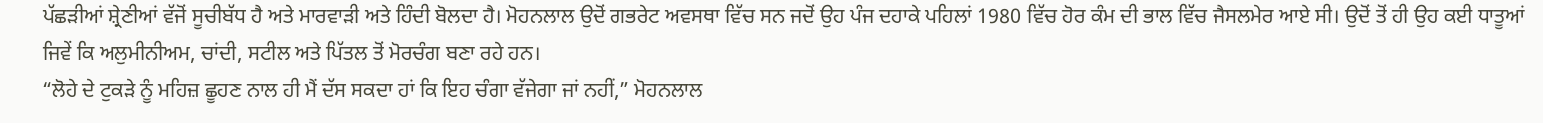ਪੱਛੜੀਆਂ ਸ਼੍ਰੇਣੀਆਂ ਵੱਜੋਂ ਸੂਚੀਬੱਧ ਹੈ ਅਤੇ ਮਾਰਵਾੜੀ ਅਤੇ ਹਿੰਦੀ ਬੋਲਦਾ ਹੈ। ਮੋਹਨਲਾਲ ਉਦੋਂ ਗਭਰੇਟ ਅਵਸਥਾ ਵਿੱਚ ਸਨ ਜਦੋਂ ਉਹ ਪੰਜ ਦਹਾਕੇ ਪਹਿਲਾਂ 1980 ਵਿੱਚ ਹੋਰ ਕੰਮ ਦੀ ਭਾਲ ਵਿੱਚ ਜੈਸਲਮੇਰ ਆਏ ਸੀ। ਉਦੋਂ ਤੋਂ ਹੀ ਉਹ ਕਈ ਧਾਤੂਆਂ ਜਿਵੇਂ ਕਿ ਅਲੁਮੀਨੀਅਮ, ਚਾਂਦੀ, ਸਟੀਲ ਅਤੇ ਪਿੱਤਲ ਤੋਂ ਮੋਰਚੰਗ ਬਣਾ ਰਹੇ ਹਨ।
“ਲੋਹੇ ਦੇ ਟੁਕੜੇ ਨੂੰ ਮਹਿਜ਼ ਛੂਹਣ ਨਾਲ ਹੀ ਮੈਂ ਦੱਸ ਸਕਦਾ ਹਾਂ ਕਿ ਇਹ ਚੰਗਾ ਵੱਜੇਗਾ ਜਾਂ ਨਹੀਂ,” ਮੋਹਨਲਾਲ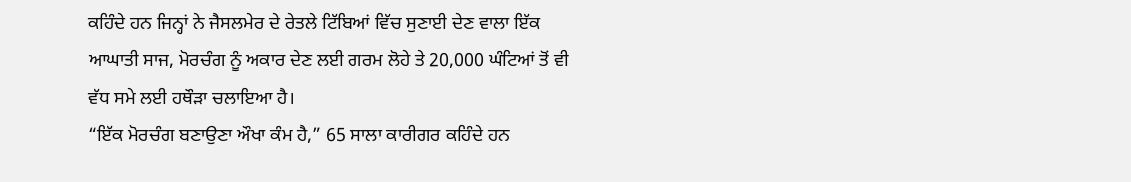ਕਹਿੰਦੇ ਹਨ ਜਿਨ੍ਹਾਂ ਨੇ ਜੈਸਲਮੇਰ ਦੇ ਰੇਤਲੇ ਟਿੱਬਿਆਂ ਵਿੱਚ ਸੁਣਾਈ ਦੇਣ ਵਾਲਾ ਇੱਕ ਆਘਾਤੀ ਸਾਜ, ਮੋਰਚੰਗ ਨੂੰ ਅਕਾਰ ਦੇਣ ਲਈ ਗਰਮ ਲੋਹੇ ਤੇ 20,000 ਘੰਟਿਆਂ ਤੋਂ ਵੀ ਵੱਧ ਸਮੇ ਲਈ ਹਥੌੜਾ ਚਲਾਇਆ ਹੈ।
“ਇੱਕ ਮੋਰਚੰਗ ਬਣਾਉਣਾ ਔਖਾ ਕੰਮ ਹੈ,” 65 ਸਾਲਾ ਕਾਰੀਗਰ ਕਹਿੰਦੇ ਹਨ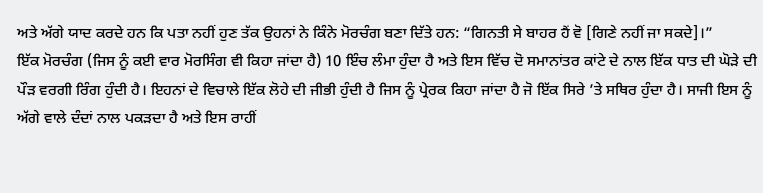ਅਤੇ ਅੱਗੇ ਯਾਦ ਕਰਦੇ ਹਨ ਕਿ ਪਤਾ ਨਹੀਂ ਹੁਣ ਤੱਕ ਉਹਨਾਂ ਨੇ ਕਿੰਨੇ ਮੋਰਚੰਗ ਬਣਾ ਦਿੱਤੇ ਹਨ: “ਗਿਨਤੀ ਸੇ ਬਾਹਰ ਹੈਂ ਵੋ [ਗਿਣੇ ਨਹੀਂ ਜਾ ਸਕਦੇ]।”
ਇੱਕ ਮੋਰਚੰਗ (ਜਿਸ ਨੂੰ ਕਈ ਵਾਰ ਮੋਰਸਿੰਗ ਵੀ ਕਿਹਾ ਜਾਂਦਾ ਹੈ) 10 ਇੰਚ ਲੰਮਾ ਹੁੰਦਾ ਹੈ ਅਤੇ ਇਸ ਵਿੱਚ ਦੋ ਸਮਾਨਾਂਤਰ ਕਾਂਟੇ ਦੇ ਨਾਲ ਇੱਕ ਧਾਤ ਦੀ ਘੋੜੇ ਦੀ ਪੌੜ ਵਰਗੀ ਰਿੰਗ ਹੁੰਦੀ ਹੈ। ਇਹਨਾਂ ਦੇ ਵਿਚਾਲੇ ਇੱਕ ਲੋਹੇ ਦੀ ਜੀਭੀ ਹੁੰਦੀ ਹੈ ਜਿਸ ਨੂੰ ਪ੍ਰੇਰਕ ਕਿਹਾ ਜਾਂਦਾ ਹੈ ਜੋ ਇੱਕ ਸਿਰੇ ’ਤੇ ਸਥਿਰ ਹੁੰਦਾ ਹੈ। ਸਾਜੀ ਇਸ ਨੂੰ ਅੱਗੇ ਵਾਲੇ ਦੰਦਾਂ ਨਾਲ ਪਕੜਦਾ ਹੈ ਅਤੇ ਇਸ ਰਾਹੀਂ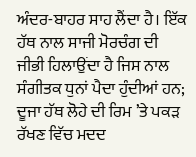ਅੰਦਰ-ਬਾਹਰ ਸਾਹ ਲੈਂਦਾ ਹੈ। ਇੱਕ ਹੱਥ ਨਾਲ ਸਾਜੀ ਮੋਰਚੰਗ ਦੀ ਜੀਭੀ ਹਿਲਾਉਂਦਾ ਹੈ ਜਿਸ ਨਾਲ ਸੰਗੀਤਕ ਧੁਨਾਂ ਪੈਦਾ ਹੁੰਦੀਆਂ ਹਨ; ਦੂਜਾ ਹੱਥ ਲੋਹੇ ਦੀ ਰਿਮ ’ਤੇ ਪਕੜ ਰੱਖਣ ਵਿੱਚ ਮਦਦ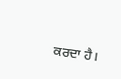ਕਰਦਾ ਹੈ।